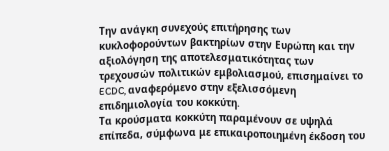Την ανάγκη συνεχούς επιτήρησης των κυκλοφορούντων βακτηρίων στην Ευρώπη και την αξιολόγηση της αποτελεσματικότητας των τρεχουσών πολιτικών εμβολιασμού, επισημαίνει το ECDC, αναφερόμενο στην εξελισσόμενη επιδημιολογία του κοκκύτη.
Τα κρούσματα κοκκύτη παραμένουν σε υψηλά επίπεδα, σύμφωνα με επικαιροποιημένη έκδοση του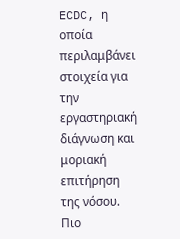ECDC, η οποία περιλαμβάνει στοιχεία για την εργαστηριακή διάγνωση και μοριακή επιτήρηση της νόσου.
Πιο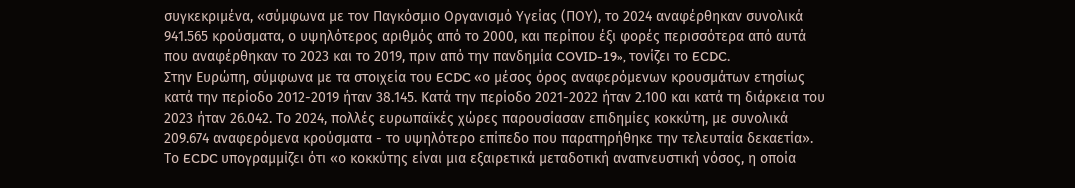συγκεκριμένα, «σύμφωνα με τον Παγκόσμιο Οργανισμό Υγείας (ΠΟΥ), το 2024 αναφέρθηκαν συνολικά 941.565 κρούσματα, ο υψηλότερος αριθμός από το 2000, και περίπου έξι φορές περισσότερα από αυτά που αναφέρθηκαν το 2023 και το 2019, πριν από την πανδημία COVID-19», τονίζει το ECDC.
Στην Ευρώπη, σύμφωνα με τα στοιχεία του ECDC «ο μέσος όρος αναφερόμενων κρουσμάτων ετησίως κατά την περίοδο 2012-2019 ήταν 38.145. Κατά την περίοδο 2021-2022 ήταν 2.100 και κατά τη διάρκεια του 2023 ήταν 26.042. Το 2024, πολλές ευρωπαϊκές χώρες παρουσίασαν επιδημίες κοκκύτη, με συνολικά 209.674 αναφερόμενα κρούσματα - το υψηλότερο επίπεδο που παρατηρήθηκε την τελευταία δεκαετία».
Το ECDC υπογραμμίζει ότι «ο κοκκύτης είναι μια εξαιρετικά μεταδοτική αναπνευστική νόσος, η οποία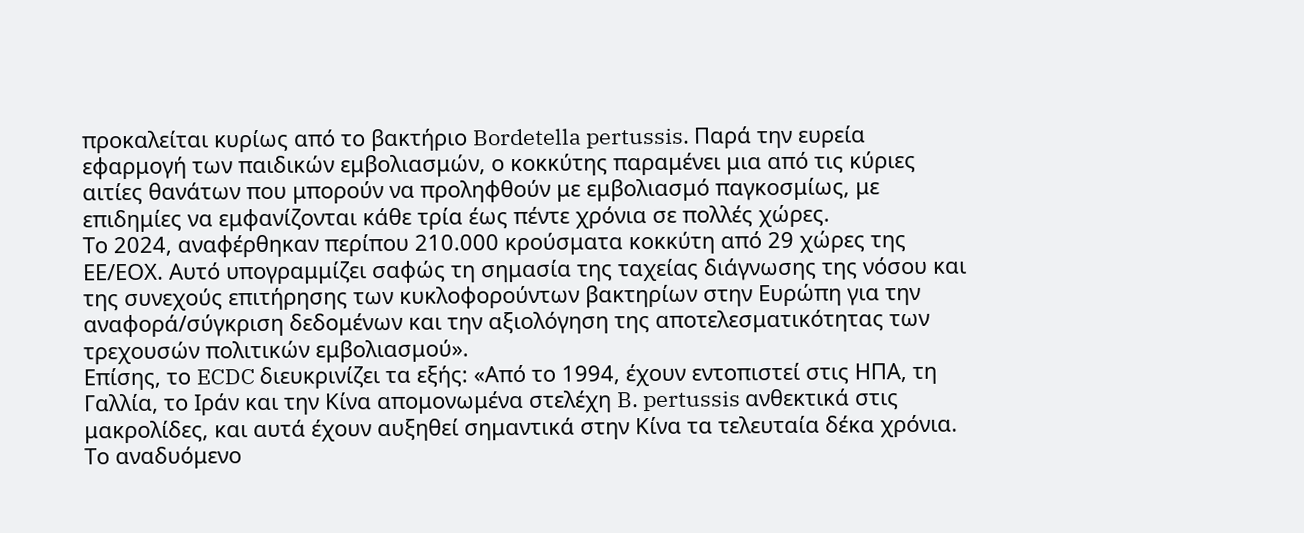προκαλείται κυρίως από το βακτήριο Bordetella pertussis. Παρά την ευρεία εφαρμογή των παιδικών εμβολιασμών, ο κοκκύτης παραμένει μια από τις κύριες αιτίες θανάτων που μπορούν να προληφθούν με εμβολιασμό παγκοσμίως, με επιδημίες να εμφανίζονται κάθε τρία έως πέντε χρόνια σε πολλές χώρες.
Το 2024, αναφέρθηκαν περίπου 210.000 κρούσματα κοκκύτη από 29 χώρες της ΕΕ/ΕΟΧ. Αυτό υπογραμμίζει σαφώς τη σημασία της ταχείας διάγνωσης της νόσου και της συνεχούς επιτήρησης των κυκλοφορούντων βακτηρίων στην Ευρώπη για την αναφορά/σύγκριση δεδομένων και την αξιολόγηση της αποτελεσματικότητας των τρεχουσών πολιτικών εμβολιασμού».
Επίσης, το ECDC διευκρινίζει τα εξής: «Από το 1994, έχουν εντοπιστεί στις ΗΠΑ, τη Γαλλία, το Ιράν και την Κίνα απομονωμένα στελέχη B. pertussis ανθεκτικά στις μακρολίδες, και αυτά έχουν αυξηθεί σημαντικά στην Κίνα τα τελευταία δέκα χρόνια. Το αναδυόμενο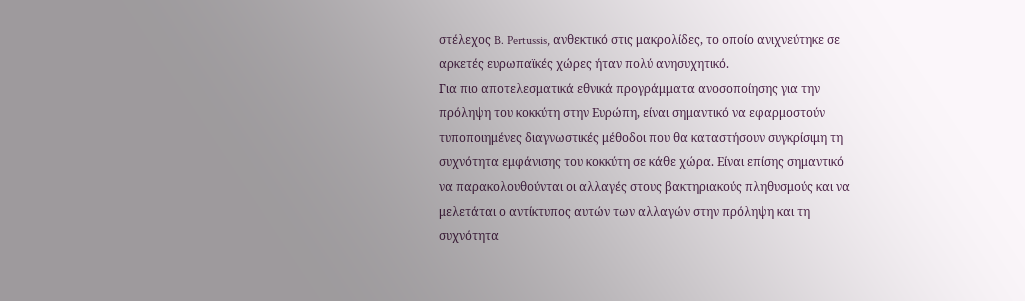στέλεχος B. Pertussis, ανθεκτικό στις μακρολίδες, το οποίο ανιχνεύτηκε σε αρκετές ευρωπαϊκές χώρες ήταν πολύ ανησυχητικό.
Για πιο αποτελεσματικά εθνικά προγράμματα ανοσοποίησης για την πρόληψη του κοκκύτη στην Ευρώπη, είναι σημαντικό να εφαρμοστούν τυποποιημένες διαγνωστικές μέθοδοι που θα καταστήσουν συγκρίσιμη τη συχνότητα εμφάνισης του κοκκύτη σε κάθε χώρα. Είναι επίσης σημαντικό να παρακολουθούνται οι αλλαγές στους βακτηριακούς πληθυσμούς και να μελετάται ο αντίκτυπος αυτών των αλλαγών στην πρόληψη και τη συχνότητα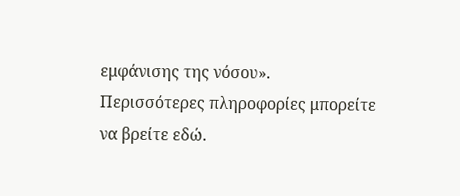εμφάνισης της νόσου».
Περισσότερες πληροφορίες μπορείτε να βρείτε εδώ.